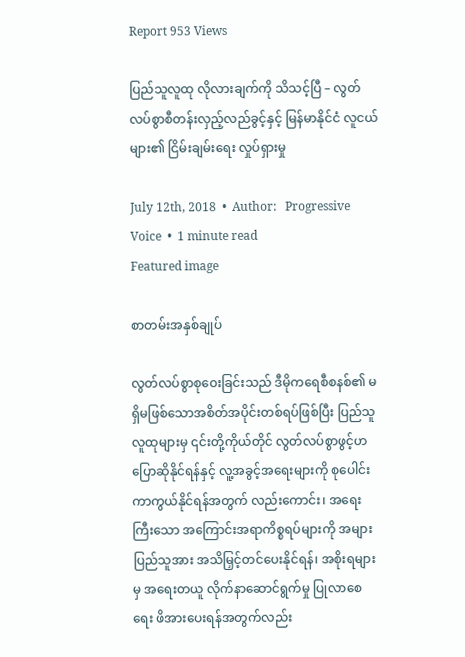Report 953 Views

ပြည်သူလူထု လိုလားချက်ကို သိသင့်ပြီ – လွတ်လပ်စွာစီတန်းလှည့်လည်ခွင့်နှင့် မြန်မာနိုင်ငံ လူငယ်များ၏ ငြိမ်းချမ်းရေး လှုပ်ရှားမှု

July 12th, 2018  •  Author:   Progressive Voice  •  1 minute read
Featured image

စာတမ်းအနှစ်ချုပ်

လွတ်လပ်စွာစုဝေးခြင်းသည် ဒီမိုကရေစီစနစ်၏ မရှိမဖြစ်သောအစိတ်အပိုင်းတစ်ရပ်ဖြစ်ပြီး ပြည်သူလူထုများမှ ၎င်းတို့ကိုယ်တိုင် လွတ်လပ်စွာဖွင့်ဟ ပြောဆိုနိုင်ရန်နှင့် လူ့အခွင့်အရေးများကို စုပေါင်းကာကွယ်နိုင်ရန်အတွက် လည်းကောင်း၊ အရေးကြီးသော အကြောင်းအရာကိစ္စရပ်များကို အများပြည်သူအား အသိမြှင့်တင်ပေးနိုင်ရန်၊ အစိုးရများမှ အရေးတယူ လိုက်နာဆောင်ရွက်မှု ပြုလာစေရေး ဖိအားပေးရန်အတွက်လည်း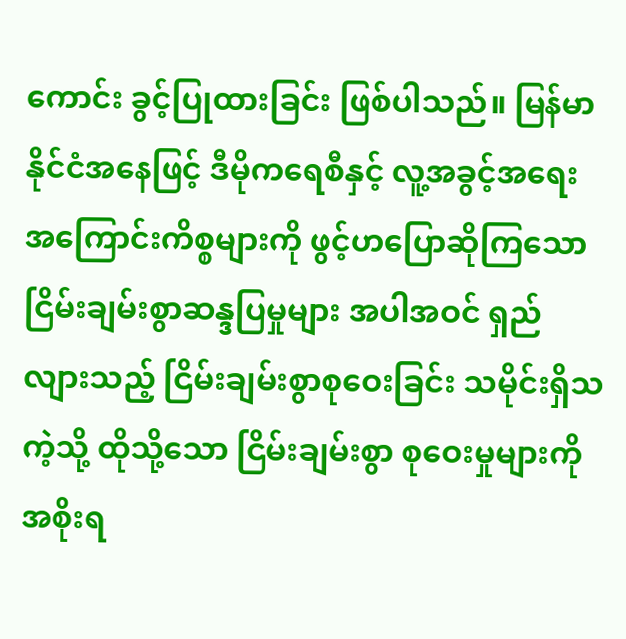ကောင်း ခွင့်ပြုထားခြင်း ဖြစ်ပါသည်။ မြန်မာနိုင်ငံအနေဖြင့် ဒီမိုကရေစီနှင့် လူ့အခွင့်အရေးအကြောင်းကိစ္စများကို ဖွင့်ဟပြောဆိုကြသော ငြိမ်းချမ်းစွာဆန္ဒပြမှုများ အပါအဝင် ရှည်လျားသည့် ငြိမ်းချမ်းစွာစုဝေးခြင်း သမိုင်းရှိသကဲ့သို့ ထိုသို့သော ငြိမ်းချမ်းစွာ စုဝေးမှုများကို အစိုးရ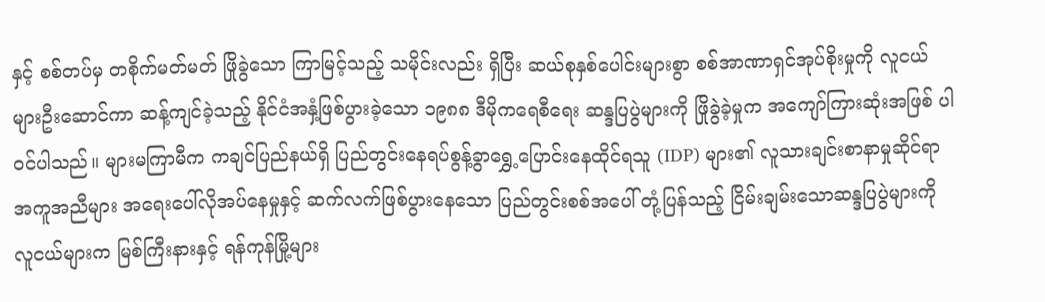နှင့် စစ်တပ်မှ တစိုက်မတ်မတ် ဖြိုခွဲသော ကြာမြင့်သည့် သမိုင်းလည်း ရှိပြီး ဆယ်စုနှစ်ပေါင်းများစွာ စစ်အာဏာရှင်အုပ်စိုးမှုကို လူငယ်များဦးဆောင်ကာ ဆန့်ကျင်ခဲ့သည့် နိုင်ငံအနှံ့ဖြစ်ပွားခဲ့သော ၁၉၈၈ ဒီမိုကရေစီရေး ဆန္ဒပြပွဲများကို ဖြိုခွဲခဲ့မှုက အကျော်ကြားဆုံးအဖြစ် ပါဝင်ပါသည်။ များမကြာမီက ကချင်ပြည်နယ်ရှိ ပြည်တွင်းနေရပ်စွန့်ခွာရွှေ့ပြောင်းနေထိုင်ရသူ (IDP) များ၏ လူသားချင်းစာနာမှုဆိုင်ရာ အကူအညီများ အရေးပေါ်လိုအပ်နေမှုနှင့် ဆက်လက်ဖြစ်ပွားနေသော ပြည်တွင်းစစ်အပေါ် တုံ့ပြန်သည့် ငြိမ်းချမ်းသောဆန္ဒပြပွဲများကို လူငယ်များက မြစ်ကြီးနားနှင့် ရန်ကုန်မြို့များ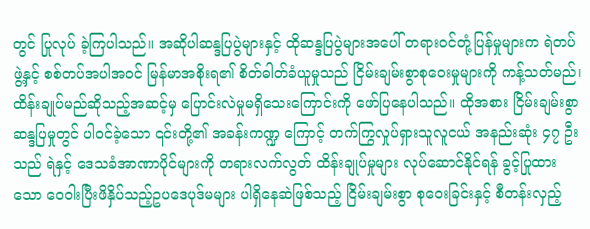တွင် ပြုလုပ် ခဲ့ကြပါသည်။ အဆိုပါဆန္ဒပြပွဲများနှင့် ထိုဆန္ဒပြပွဲများအပေါ် တရားဝင်တုံ့ပြန်မှုများက ရဲတပ်ဖွဲ့နှင့် စစ်တပ်အပါအဝင် မြန်မာအစိုးရ၏ စိတ်ဓါတ်ခံယူမှုသည် ငြိမ်းချမ်းစွာစုဝေးမှုများကို ကန့်သတ်မည်၊ ထိန်းချုပ်မည်ဆိုသည့်အဆင့်မှ ပြောင်းလဲမှုမရှိသေးကြောင်းကို ဖော်ပြနေပါသည်။ ထိုအစား ငြိမ်းချမ်းစွာဆန္ဒပြမှုတွင် ပါဝင်ခဲ့သော ၎င်းတို့၏ အခန်းကဏ္ဍ ကြောင့် တက်ကြွလှုပ်ရှားသူလူငယ် အနည်းဆုံး ၄၇ ဦးသည် ရဲနှင့် ဒေသခံအာဏာပိုင်များကို တရားလက်လွတ် ထိန်းချုပ်မှုများ လုပ်ဆောင်နိုင်ရန် ခွင့်ပြုထားသော ဝေဝါးပြီးဖိနှိပ်သည့်ဥပဒေပုဒ်မများ ပါရှိနေဆဲဖြစ်သည့် ငြိမ်းချမ်းစွာ စုဝေးခြင်းနှင့် စီတန်းလှည့်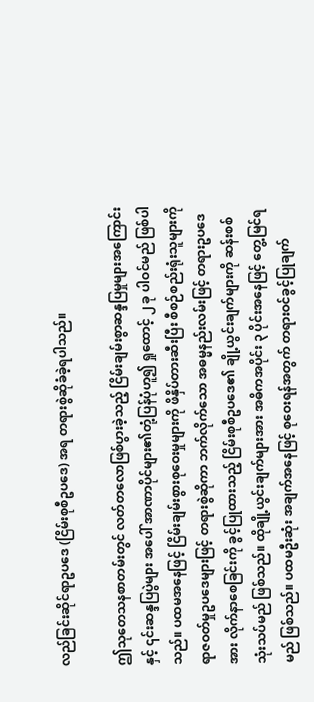လည်ခြင်းဆိုင်ရာဥပဒေ (ငြိမ်းစုစီဥပဒေ) အရ တရားစွဲဆိုခံခဲ့ရပါသည်။

ဤသုတေသနစာတမ်းတွင် လတ်တလောဖြစ်ပွားခဲ့သည့် ငြိမ်းချမ်းစွာဆန္ဒပြမှုများအကြောင်းနှင့် ၎င်းဆန္ဒပြပွဲများ အပေါ် အာဏာပိုင်များ၏တုံ့ပြန်ပုံဟူ၍ ရှုထောင့် ၂ ခု ပါဝင်မည် ဖြစ်ပါသည်။ ပထမအနေဖြင့် ငြိမ်းချမ်းစွားစုဝေးမှုများကို ဖိနှိပ်တားဆီးပြီး စီစဉ်စည်းရုံးသူများကို ရာဇဝတ်မှုဥပဒေများဖြင့် တရားစွဲဆိုကာ ဘက်လိုက်သော အဓမ္မနည်းလမ်းဖြင့် တရားဥပဒေအား လိုက်နာစေခြင်းကို ခွင့်ပြုထားသည့် ငြိမ်းစုစီဥပဒေ၏ ချို့ယွင်းချက်များကို ဆန်းစစ်သုံးသပ်မည် ဖြစ်သည်။ ထိုချို့ယွင်းချက်များအား အဓိကအပိုင်း ၃ ပိုင်းအနေဖြင့် တွေ့မြင်ရမည် ဖြစ်သည်။ ပထမဦးဆုံး အချက်အနေဖြင့် စုဝေးရန်အတွက် တရားဝင်ခွင့်ပြုချက်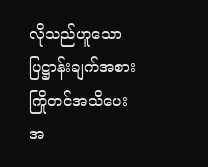လိုသည်ဟူသော ပြဋ္ဌာန်းချက်အစား ကြိုတင်အသိပေး အ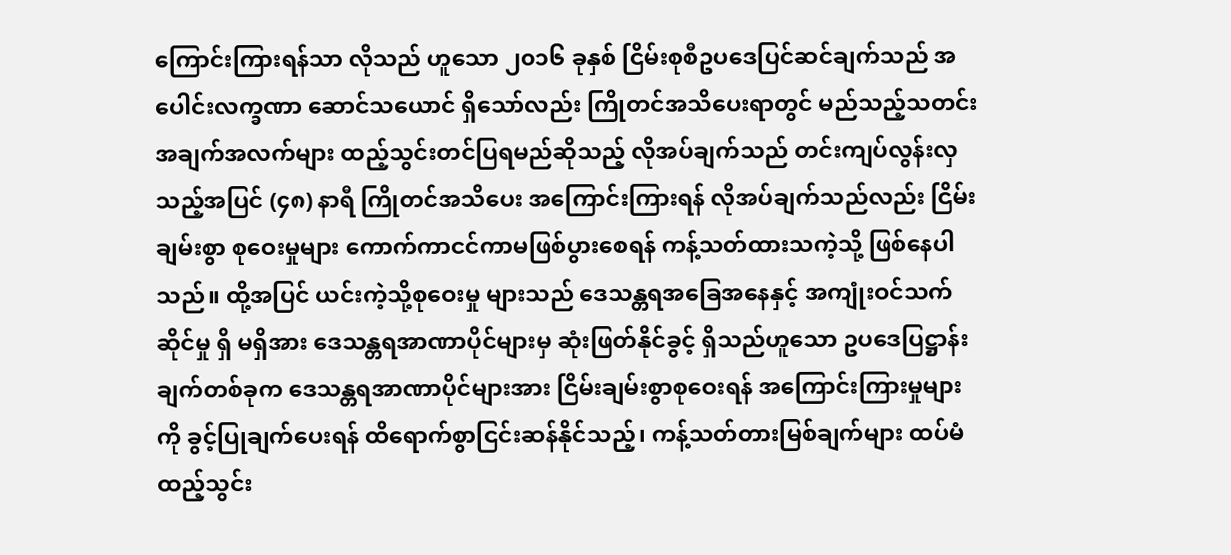ကြောင်းကြားရန်သာ လိုသည် ဟူသော ၂၀၁၆ ခုနှစ် ငြိမ်းစုစီဥပဒေပြင်ဆင်ချက်သည် အပေါင်းလက္ခဏာ ဆောင်သယောင် ရှိသော်လည်း ကြိုတင်အသိပေးရာတွင် မည်သည့်သတင်းအချက်အလက်များ ထည့်သွင်းတင်ပြရမည်ဆိုသည့် လိုအပ်ချက်သည် တင်းကျပ်လွန်းလှသည့်အပြင် (၄၈) နာရီ ကြိုတင်အသိပေး အကြောင်းကြားရန် လိုအပ်ချက်သည်လည်း ငြိမ်းချမ်းစွာ စုဝေးမှုများ ကောက်ကာငင်ကာမဖြစ်ပွားစေရန် ကန့်သတ်ထားသကဲ့သို့ ဖြစ်နေပါသည်။ ထို့အပြင် ယင်းကဲ့သို့စုဝေးမှု များသည် ဒေသန္တရအခြေအနေနှင့် အကျုံးဝင်သက်ဆိုင်မှု ရှိ မရှိအား ဒေသန္တရအာဏာပိုင်များမှ ဆုံးဖြတ်နိုင်ခွင့် ရှိသည်ဟူသော ဥပဒေပြဋ္ဌာန်းချက်တစ်ခုက ဒေသန္တရအာဏာပိုင်များအား ငြိမ်းချမ်းစွာစုဝေးရန် အကြောင်းကြားမှုများကို ခွင့်ပြုချက်ပေးရန် ထိရောက်စွာငြင်းဆန်နိုင်သည့်၊ ကန့်သတ်တားမြစ်ချက်များ ထပ်မံထည့်သွင်း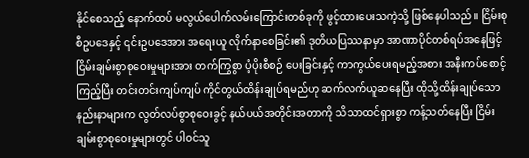နိုင်စေသည့် နောက်ထပ် မလွယ်ပေါက်လမ်းကြောင်းတစ်ခုကို ဖွင့်ထားပေးသကဲ့သို့ ဖြစ်နေပါသည်။ ငြိမ်းစုစီဥပဒေနှင့် ၎င်းဥပဒေအား အရေးယူ လိုက်နာစေခြင်း၏ ဒုတိယပြဿနာမှာ အာဏာပိုင်တစ်ရပ်အနေဖြင့် ငြိမ်းချမ်းစွာစုဝေးမှုများအား တက်ကြွစွာ ပံ့ပိုးစီစဉ် ပေးခြင်းနှင့် ကာကွယ်ပေးရမည့်အစား အနီးကပ်စောင့်ကြည့်ပြီး တင်းတင်းကျပ်ကျပ် ကိုင်တွယ်ထိန်းချုပ်ရမည်ဟု ဆက်လက်ယူဆနေပြီး ထိုသို့ထိန်းချုပ်သော နည်းနာများက လွတ်လပ်စွာစုဝေးခွင့် နယ်ပယ်အတိုင်းအတာကို သိသာထင်ရှားစွာ ကန့်သတ်နေပြီး ငြိမ်းချမ်းစွာစုဝေးမှုများတွင် ပါဝင်သူ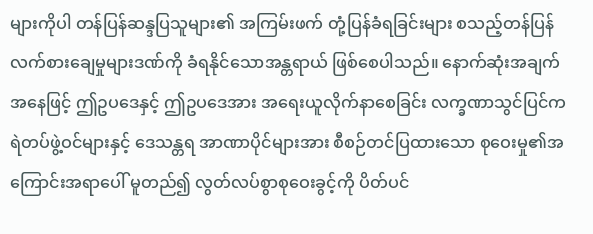များကိုပါ တန်ပြန်ဆန္ဒပြသူများ၏ အကြမ်းဖက် တုံ့ပြန်ခံရခြင်းများ စသည့်တန်ပြန်လက်စားချေမှုများဒဏ်ကို ခံရနိုင်သောအန္တရာယ် ဖြစ်စေပါသည်။ နောက်ဆုံးအချက် အနေဖြင့် ဤဥပဒေနှင့် ဤဥပဒေအား အရေးယူလိုက်နာစေခြင်း လက္ခဏာသွင်ပြင်က ရဲတပ်ဖွဲ့ဝင်များနှင့် ဒေသန္တရ အာဏာပိုင်များအား စီစဉ်တင်ပြထားသော စုဝေးမှု၏အကြောင်းအရာပေါ် မူတည်၍ လွတ်လပ်စွာစုဝေးခွင့်ကို ပိတ်ပင်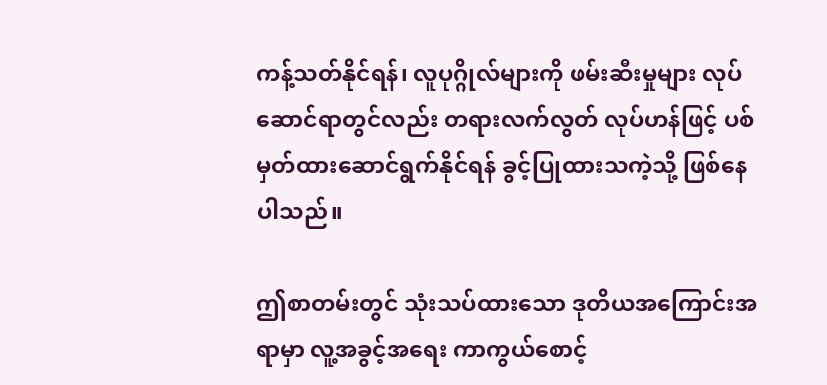ကန့်သတ်နိုင်ရန်၊ လူပုဂ္ဂိုလ်များကို ဖမ်းဆီးမှုများ လုပ်ဆောင်ရာတွင်လည်း တရားလက်လွတ် လုပ်ဟန်ဖြင့် ပစ်မှတ်ထားဆောင်ရွက်နိုင်ရန် ခွင့်ပြုထားသကဲ့သို့ ဖြစ်နေပါသည်။

ဤစာတမ်းတွင် သုံးသပ်ထားသော ဒုတိယအကြောင်းအရာမှာ လူ့အခွင့်အရေး ကာကွယ်စောင့်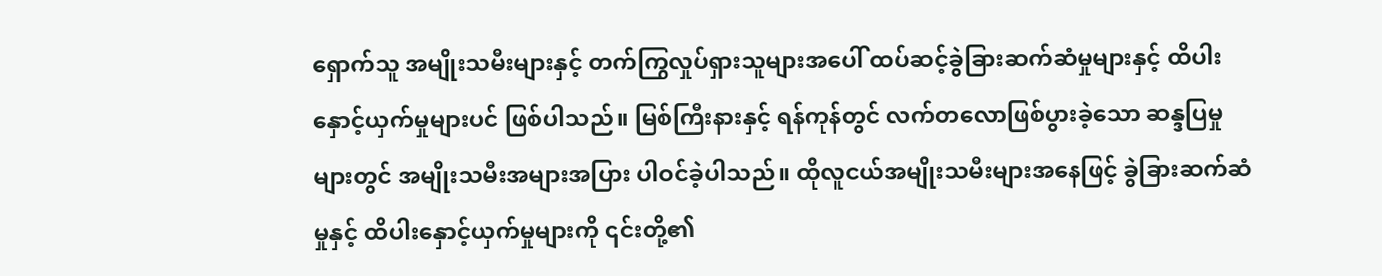ရှောက်သူ အမျိုးသမီးများနှင့် တက်ကြွလှုပ်ရှားသူများအပေါ် ထပ်ဆင့်ခွဲခြားဆက်ဆံမှုများနှင့် ထိပါးနှောင့်ယှက်မှုများပင် ဖြစ်ပါသည်။ မြစ်ကြီးနားနှင့် ရန်ကုန်တွင် လက်တလောဖြစ်ပွားခဲ့သော ဆန္ဒပြမှုများတွင် အမျိုးသမီးအများအပြား ပါဝင်ခဲ့ပါသည်။ ထိုလူငယ်အမျိုးသမီးများအနေဖြင့် ခွဲခြားဆက်ဆံမှုနှင့် ထိပါးနှောင့်ယှက်မှုများကို ၎င်းတို့၏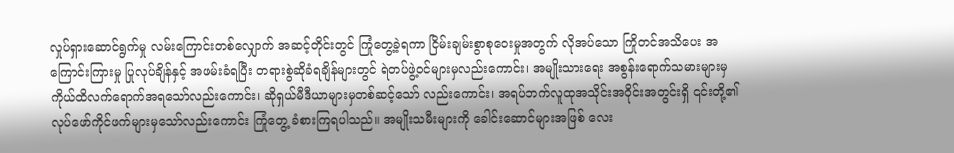လှုပ်ရှားဆောင်ရွက်မှု လမ်းကြောင်းတစ်လျှောက် အဆင့်တိုင်းတွင် ကြုံတွေ့ခဲ့ရကာ ငြိမ်းချမ်းစွာစုဝေးမှုအတွက် လိုအပ်သော ကြိုတင်အသိပေး အကြောင်းကြားမှု ပြုလုပ်ချိန်နှင့် အဖမ်းခံရပြီး တရားစွဲဆိုခံရချိန်များတွင် ရဲတပ်ဖွဲ့ဝင်များမှလည်းကောင်း၊ အမျိုးသားရေး အစွန်းရောက်သမားများမှ ကိုယ်ထိလက်ရောက်အရသော်လည်းကောင်း၊ ဆိုရှယ်မီဒီယာများမှတစ်ဆင့်သော် လည်းကောင်း၊ အရပ်ဘက်လူထုအသိုင်းအဝိုင်းအတွင်းရှိ ၎င်းတို့၏ လုပ်ဖော်ကိုင်ဖက်များမှသော်လည်းကောင်း ကြုံတွေ့ ခံစားကြရပါသည်။ အမျိုးသမီးများကို ခေါင်းဆောင်များအဖြစ် လေး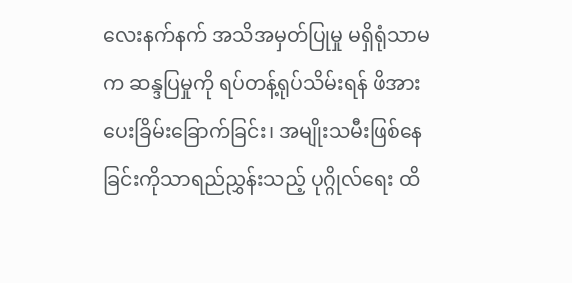လေးနက်နက် အသိအမှတ်ပြုမှု မရှိရုံသာမက ဆန္ဒပြမှုကို ရပ်တန့်ရုပ်သိမ်းရန် ဖိအားပေးခြိမ်းခြောက်ခြင်း၊ အမျိုးသမီးဖြစ်နေခြင်းကိုသာရည်ညွှန်းသည့် ပုဂ္ဂိုလ်ရေး ထိ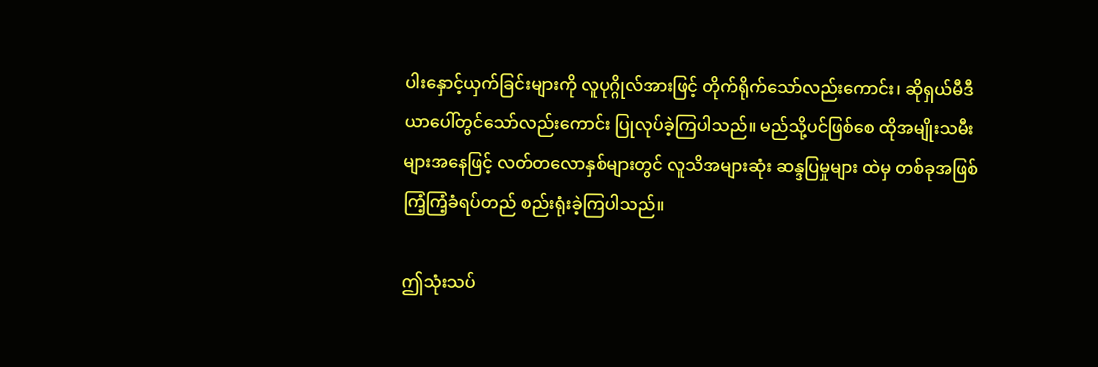ပါးနှောင့်ယှက်ခြင်းများကို လူပုဂ္ဂိုလ်အားဖြင့် တိုက်ရိုက်သော်လည်းကောင်း၊ ဆိုရှယ်မီဒီယာပေါ်တွင်သော်လည်းကောင်း ပြုလုပ်ခဲ့ကြပါသည်။ မည်သို့ပင်ဖြစ်စေ ထိုအမျိုးသမီးများအနေဖြင့် လတ်တလောနှစ်များတွင် လူသိအများဆုံး ဆန္ဒပြမှုများ ထဲမှ တစ်ခုအဖြစ် ကြံ့ကြံ့ခံရပ်တည် စည်းရုံးခဲ့ကြပါသည်။

ဤသုံးသပ်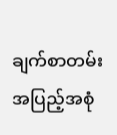ချက်စာတမ်း အပြည့်အစုံ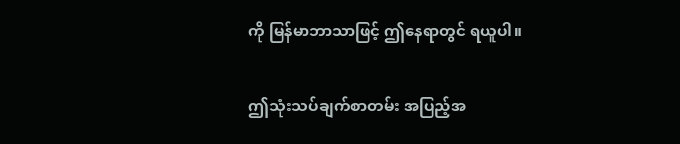ကို မြန်မာဘာသာဖြင့် ဤနေရာတွင် ရယူပါ။

ဤသုံးသပ်ချက်စာတမ်း အပြည့်အ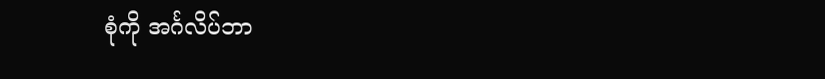စုံကို အင်္ဂလိပ်ဘာ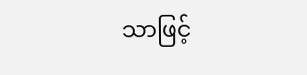သာဖြင့်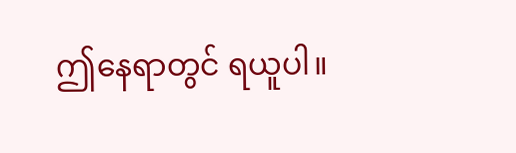ဤနေရာတွင် ရယူပါ။